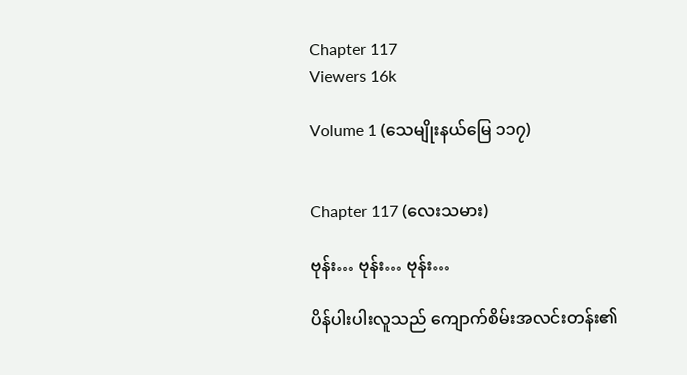Chapter 117
Viewers 16k

Volume 1 (သေမျိုးနယ်မြေ ၁၁၇)


Chapter 117 (လေးသမား)

ဗုန်း… ဗုန်း… ဗုန်း…

ပိန်ပါးပါးလူသည် ကျောက်စိမ်းအလင်းတန်း၏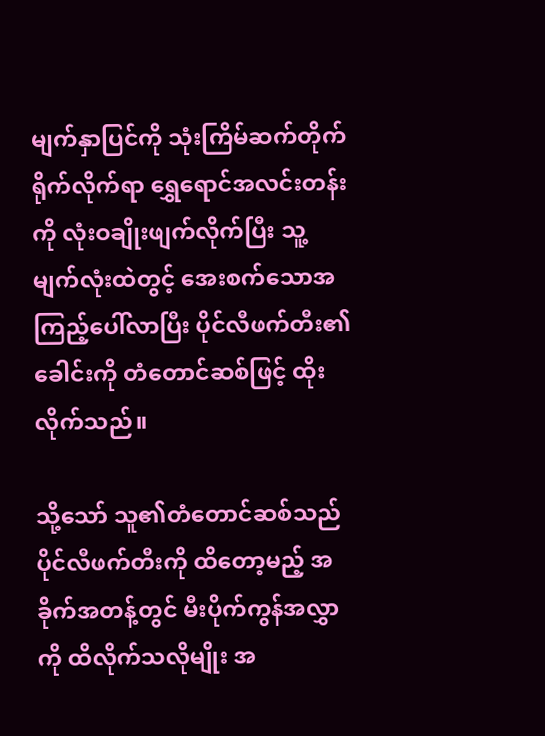မျက်နှာပြင်ကို သုံးကြိမ်ဆက်တိုက် ရိုက်လိုက်ရာ ရွှေရောင်အလင်းတန်းကို လုံးဝချိုးဖျက်လိုက်ပြီး သူ့မျက်လုံးထဲတွင့် အေးစက်သောအကြည့်ပေါ်လာပြီး ပိုင်လီဖက်တီး၏ခေါင်းကို တံတောင်ဆစ်ဖြင့် ထိုးလိုက်သည်။

သို့သော် သူ၏တံတောင်ဆစ်သည် ပိုင်လီဖက်တီးကို ထိတော့မည့် အခိုက်အတန့်တွင် မီးပိုက်ကွန်အလွှာကို ထိလိုက်သလိုမျိုး အ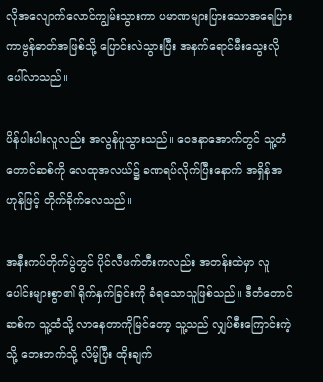လိုအလျောက်လောင်ကျွမ်းသွားကာ ပမာဏများပြားသောအရေပြား ကာဗွန်ဓာတ်အဖြစ်သို့ ပြောင်းလဲသွားပြီး အနက်ရောင်မီးသွေးလို ပေါ်လာသည်။

ပိန်ပါးပါးလူလည်း အလွန်ပူသွားသည်။ ဝေဒနာအောက်တွင် သူ့တံတောင်ဆစ်ကို လေထုအလယ်၌ ခဏရပ်လိုက်ပြီးနောက် အရှိန်အဟုန်ဖြင့် တိုက်ခိုက်လေသည်။

အနီးကပ်တိုက်ပွဲတွင် ပိုင်လီဖက်တီးကလည်း အတန်းထဲမှာ လူပေါင်းများစွာ၏ ရိုက်နှက်ခြင်းကို ခံရသောသူဖြစ်သည်။ ဒီတံတောင်ဆစ်က သူ့ထံသို့ လာနေတာကိုမြင်တော့ သူ့သည် လျှပ်စီးကြောင်းကဲ့သို့ ဘေးဘက်သို့ လိမ့်ပြီး ထိုးချက်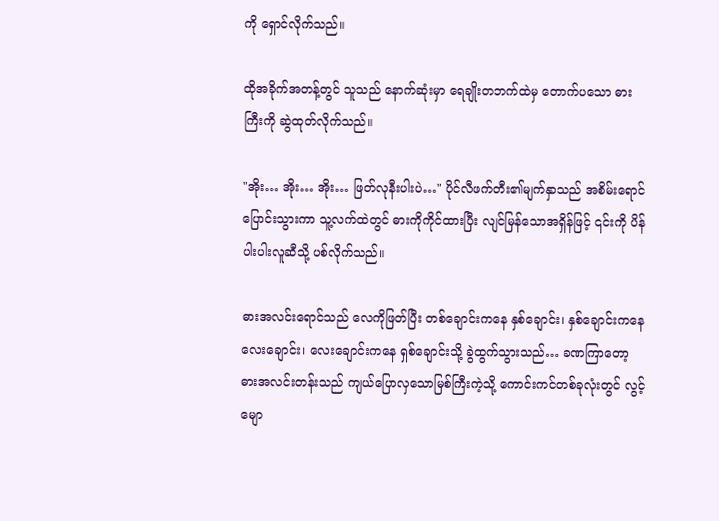ကို ရှောင်လိုက်သည်။

ထိုအခိုက်အတန့်တွင် သူသည် နောက်ဆုံးမှာ ရေချိုးတဘက်ထဲမှ တောက်ပသော ဓားကြီးကို ဆွဲထုတ်လိုက်သည်။

"အိုး… အိုး… အိုး… ဖြတ်လုနီးပါးပဲ…" ပိုင်လီဖက်တီး၏မျက်နှာသည် အစိမ်းရောင်ပြောင်းသွားကာ သူ့လက်ထဲတွင် ဓားကိုကိုင်ထားပြီး လျင်မြန်သောအရှိန်ဖြင့် ၎င်းကို ပိန်ပါးပါးလူဆီသို့ ပစ်လိုက်သည်။

ဓားအလင်းရောင်သည် လေကိုဖြတ်ပြီး တစ်ချောင်းကနေ နှစ်ချောင်း၊ နှစ်ချောင်းကနေ လေးချောင်း၊ လေးချောင်းကနေ ရှစ်ချောင်းသို့ ခွဲထွက်သွားသည်… ခဏကြာတော့ ဓားအလင်းတန်းသည် ကျယ်ပြောလှသောမြစ်ကြီးကဲ့သို့ ကောင်းကင်တစ်ခုလုံးတွင် လွင့်မျော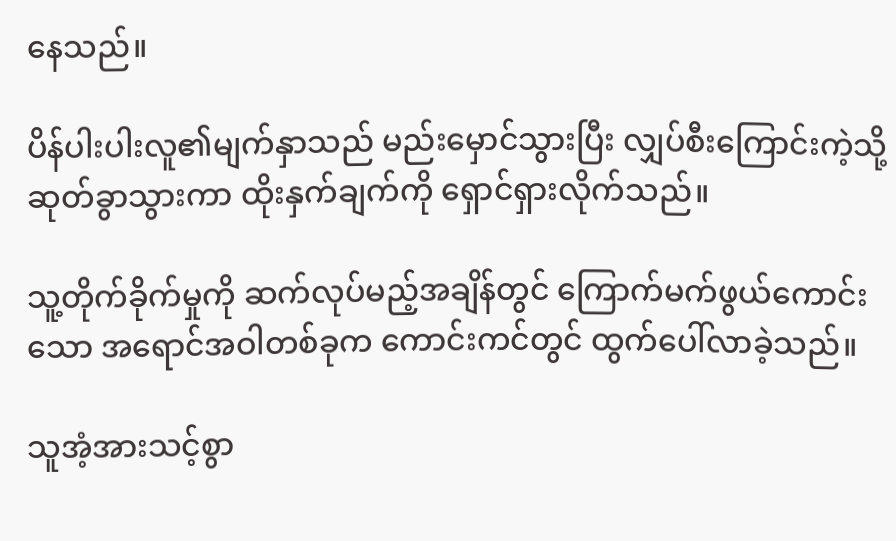နေသည်။

ပိန်ပါးပါးလူ၏မျက်နှာသည် မည်းမှောင်သွားပြီး လျှပ်စီးကြောင်းကဲ့သို့ ဆုတ်ခွာသွားကာ ထိုးနှက်ချက်ကို ရှောင်ရှားလိုက်သည်။

သူ့တိုက်ခိုက်မှုကို ဆက်လုပ်မည့်အချိန်တွင် ကြောက်မက်ဖွယ်ကောင်းသော အရောင်အဝါတစ်ခုက ကောင်းကင်တွင် ထွက်ပေါ်လာခဲ့သည်။

သူအံ့အားသင့်စွာ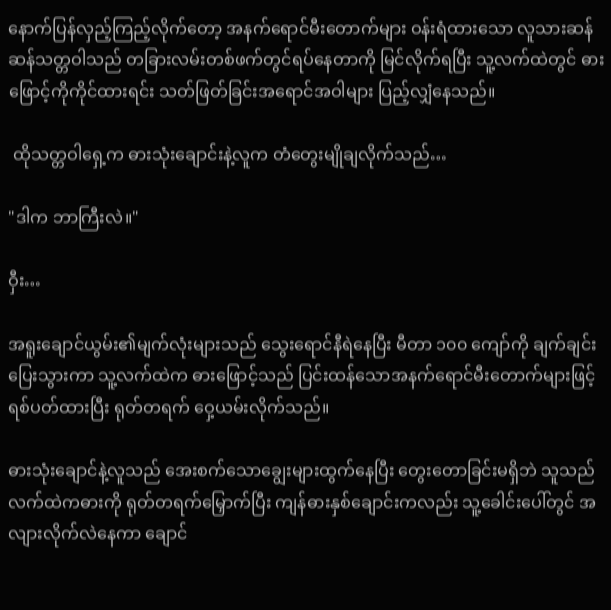နောက်ပြန်လှည့်ကြည့်လိုက်တော့ အနက်ရောင်မီးတောက်များ ဝန်းရံထားသော လူသားဆန်ဆန်သတ္တဝါသည် တခြားလမ်းတစ်ဖက်တွင်ရပ်နေတာကို မြင်လိုက်ရပြီး သူ့လက်ထဲတွင် ဓားဖြောင့်ကိုကိုင်ထားရင်း သတ်ဖြတ်ခြင်းအရောင်အဝါများ ပြည့်လျှံနေသည်။

 ထိုသတ္တဝါရှေ့က ဓားသုံးချောင်းနဲ့လူက တံတွေးမျိုချလိုက်သည်…

"ဒါက ဘာကြီးလဲ။"

ဝှီး…

အရူးချောင်ယွမ်း၏မျက်လုံးများသည် သွေးရောင်နီရဲနေပြီး မီတာ ၁၀၀ ကျော်ကို ချက်ချင်းပြေးသွားကာ သူ့လက်ထဲက ဓားဖြောင့်သည် ပြင်းထန်သောအနက်ရောင်မီးတောက်များဖြင့် ရစ်ပတ်ထားပြီး ရုတ်တရက် ဝှေ့ယမ်းလိုက်သည်။

ဓားသုံးချောင်နဲ့လူသည် အေးစက်သောချွေးများထွက်နေပြီး တွေးတောခြင်းမရှိဘဲ သူသည် လက်ထဲကဓားကို ရုတ်တရက်မြှောက်ပြီး ကျန်ဓားနှစ်ချောင်းကလည်း သူ့ခေါင်းပေါ်တွင် အလျားလိုက်လဲနေကာ ချောင်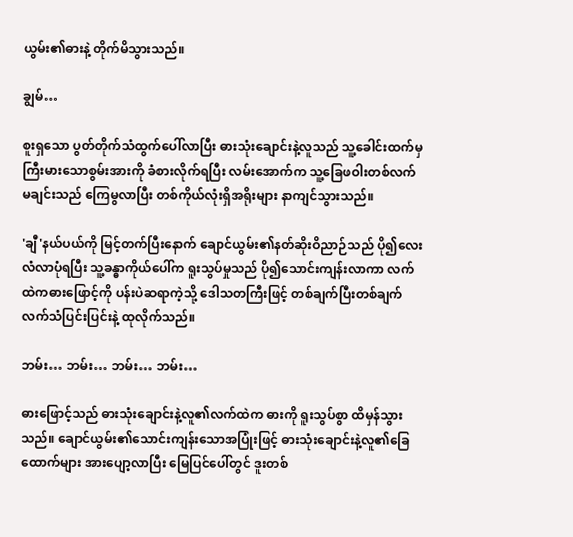ယွမ်း၏ဓားနဲ့ တိုက်မိသွားသည်။

ချွမ်…

စူးရှသော ပွတ်တိုက်သံထွက်ပေါ်လာပြီး ဓားသုံးချောင်းနဲ့လူသည် သူ့ခေါင်းထက်မှ ကြီးမားသောစွမ်းအားကို ခံစားလိုက်ရပြီး လမ်းအောက်က သူ့ခြေဖဝါးတစ်လက်မချင်းသည် ကြေမွလာပြီး တစ်ကိုယ်လုံးရှိအရိုးများ နာကျင်သွားသည်။

'ချီ'နယ်ပယ်ကို မြင့်တက်ပြီးနောက် ချောင်ယွမ်း၏နတ်ဆိုးဝိညာဉ်သည် ပို၍လေးလံလာပုံရပြီး သူ့ခန္ဓာကိုယ်ပေါ်က ရူးသွပ်မှုသည် ပို၍သောင်းကျန်းလာကာ လက်ထဲကဓားဖြောင့်ကို ပန်းပဲဆရာကဲ့သို့ ဒေါသတကြီးဖြင့် တစ်ချက်ပြီးတစ်ချက် လက်သံပြင်းပြင်းနဲ့ ထုလိုက်သည်။

ဘမ်း… ဘမ်း… ဘမ်း… ဘမ်း…

ဓားဖြောင့်သည် ဓားသုံးချောင်းနဲ့လူ၏လက်ထဲက ဓားကို ရူးသွပ်စွာ ထိမှန်သွားသည်။ ချောင်ယွမ်း၏သောင်းကျန်းသောအပြုံးဖြင့် ဓားသုံးချောင်းနဲ့လူ၏ခြေထောက်များ အားပျော့လာပြီး မြေပြင်ပေါ်တွင် ဒူးတစ်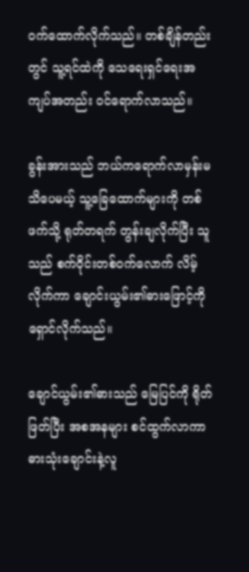ဝက်ထောက်လိုက်သည်။ တစ်ချိန်တည်းတွင် သူ့ရင်ထဲကို သေရေးရှင်ရေးအကျပ်အတည်း ဝင်ရောက်လာသည်။

ခွန်းအားသည် ဘယ်ကရောက်လာမှန်းမသိပေမယ့် သူ့ခြေထောက်များကို တစ်ဖက်သို့ ရုတ်တရက် တွန်းချလိုက်ပြီး သူသည် စက်ဝိုင်းတစ်ဝက်လောက် လိမ့်လိုက်ကာ ချောင်းယွမ်း၏ဓားဖြောင့်ကို ရှောင်လိုက်သည်။

ချောင်ယွမ်း၏ဓားသည် မြေပြင်ကို ရိုတ်ဖြတ်ပြီး အစအနများ စင်ထွက်လာကာ ဓားသုံးချောင်းနဲ့လူ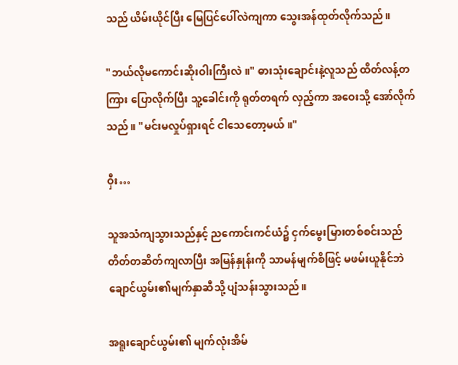သည် ယိမ်းယိုင်ပြီး မြေပြင်ပေါ်လဲကျကာ သွေးအန်ထုတ်လိုက်သည်။

"ဘယ်လိုမကောင်းဆိုးဝါးကြီးလဲ။" ဓားသုံးချောင်းနဲ့လူသည် ထိတ်လန့်တကြား ပြောလိုက်ပြီး သူ့ခေါင်းကို ရုတ်တရက် လှည့်ကာ အဝေးသို့ အော်လိုက်သည်။ "မင်းမလှုပ်ရှားရင် ငါသေတော့မယ်။"

ဝှီး…

သူအသံကျသွားသည်နှင့် ညကောင်းကင်ယံ၌ ငှက်မွေးမြားတစ်စင်းသည် တိတ်တဆိတ်ကျလာပြီး အမြန်နှုန်းကို သာမန်မျက်စိဖြင့် မဖမ်းယူနိုင်ဘဲ ချောင်ယွမ်း၏မျက်နှာဆီသို့ ပျံသန်းသွားသည်။

အရူးချောင်ယွမ်း၏ မျက်လုံးအိမ်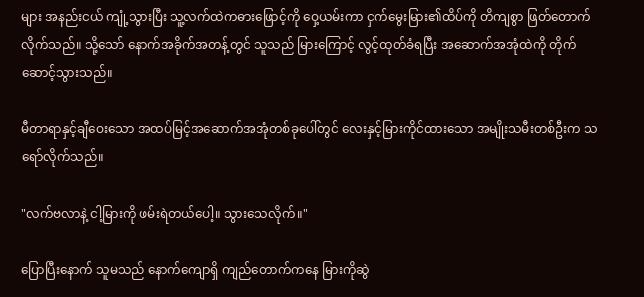များ အနည်းငယ် ကျုံ့သွားပြီး သူ့လက်ထဲကဓားဖြောင့်ကို ဝှေ့ယမ်းကာ ငှက်မွေးမြား၏ထိပ်ကို တိကျစွာ ဖြတ်တောက်လိုက်သည်။ သို့သော် နောက်အခိုက်အတန့်တွင် သူသည် မြားကြောင့် လွင့်ထုတ်ခံရပြီး အဆောက်အအုံထဲကို တိုက်ဆောင့်သွားသည်။

မီတာရာနှင့်ချီဝေးသော အထပ်မြင့်အဆောက်အအုံတစ်ခုပေါ်တွင် လေးနှင့်မြားကိုင်ထားသော အမျိုးသမီးတစ်ဦးက သရော်လိုက်သည်။

"လက်ဗလာနဲ့ ငါ့မြားကို ဖမ်းရဲတယ်ပေါ့။ သွားသေလိုက်။"

ပြောပြီးနောက် သူမသည် နောက်ကျောရှိ ကျည်တောက်ကနေ မြားကိုဆွဲ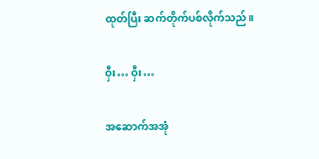ထုတ်ပြီး ဆက်တိုက်ပစ်လိုက်သည်။

ဝှီး… ဝှီး…

အဆောက်အအုံ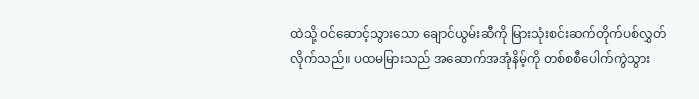ထဲသို့ ဝင်ဆောင့်သွားသော ချောင်ယွမ်းဆီကို မြားသုံးစင်းဆက်တိုက်ပစ်လွှတ်လိုက်သည်။ ပထမမြားသည် အဆောက်အအုံနိမ့်ကို တစ်စစီပေါက်ကွဲသွား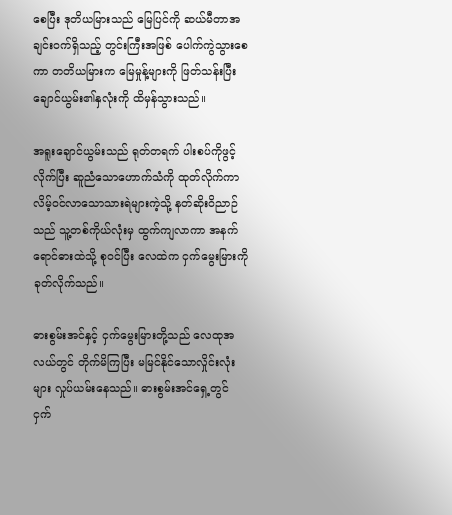စေပြီး ဒုတိယမြားသည် မြေပြင်ကို ဆယ်မီတာအချင်းဝက်ရှိသည့် တွင်းကြီးအဖြစ် ပေါက်ကွဲသွားစေကာ တတိယမြားက မြေမှုန့်များကို ဖြတ်သန်းပြီး ချောင်ယွမ်း၏နှလုံးကို ထိမှန်သွားသည်။

အရူးချောင်ယွမ်းသည် ရုတ်တရက် ပါးစပ်ကိုဖွင့်လိုက်ပြီး ဆူညံသောဟောက်သံကို ထုတ်လိုက်ကာ လိမ့်ဝင်လာသောသားရဲများကဲ့သို့ နတ်ဆိုးဝိညာဉ်သည် သူ့တစ်ကိုယ်လုံးမှ ထွက်ကျလာကာ အနက်ရောင်ဓားထဲသို့ စုဝင်ပြီး လေထဲက ငှက်မွေးမြားကို ခုတ်လိုက်သည်။

ဓားစွမ်းအင်နှင့် ငှက်မွေးမြားတို့သည် လေထုအလယ်တွင် တိုက်မိကြပြီး မမြင်နိုင်သောလှိုင်းလုံးများ လှုပ်ယမ်းနေသည်။ ဓားစွမ်းအင်ရှေ့တွင် ငှက်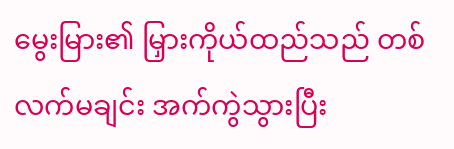မွေးမြား၏ မြှားကိုယ်ထည်သည် တစ်လက်မချင်း အက်ကွဲသွားပြီး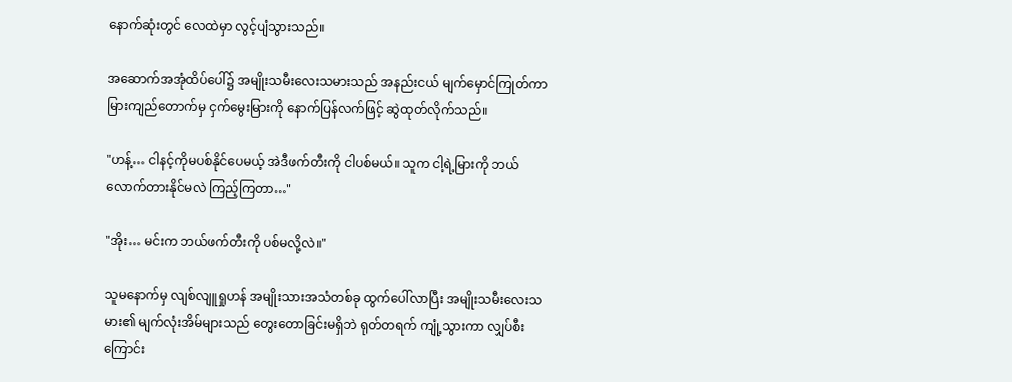နောက်ဆုံးတွင် လေထဲမှာ လွင့်ပျံသွားသည်။

အဆောက်အအုံထိပ်ပေါ်၌ အမျိုးသမီးလေးသမားသည် အနည်းငယ် မျက်မှောင်ကြုတ်ကာ မြားကျည်တောက်မှ ငှက်မွေးမြားကို နောက်ပြန်လက်ဖြင့် ဆွဲထုတ်လိုက်သည်။

"ဟန့်… ငါနင့်ကိုမပစ်နိုင်ပေမယ့် အဲဒီဖက်တီးကို ငါပစ်မယ်။ သူက ငါ့ရဲ့မြားကို ဘယ်လောက်တားနိုင်မလဲ ကြည့်ကြတာ…"

"အိုး… မင်းက ဘယ်ဖက်တီးကို ပစ်မလို့လဲ။"

သူမနောက်မှ လျစ်လျူရှုဟန် အမျိုးသားအသံတစ်ခု ထွက်ပေါ်လာပြီး အမျိုးသမီးလေးသမား၏ မျက်လုံးအိမ်များသည် တွေးတောခြင်းမရှိဘဲ ရုတ်တရက် ကျုံ့သွားကာ လျှပ်စီးကြောင်း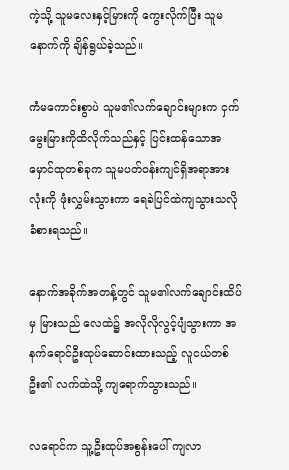ကဲ့သို့ သူမလေးနှင့်မြားကို ကွေးလိုက်ပြီး သူမနောက်ကို ချိန်ရွယ်ခဲ့သည်။

ကံမကောင်းစွာပဲ သူမ၏လက်ချောင်းများက ငှက်မွေးမြားကိုထိလိုက်သည်နှင့် ပြင်းထန်သောအမှောင်ထုတစ်ခုက သူမပတ်ဝန်းကျင်ရှိအရာအားလုံးကို ဖုံးလွှမ်းသွားကာ ရေခဲပြင်ထဲကျသွားသလိုခံစားရသည်။

နောက်အခိုက်အတန့်တွင် သူမ၏လက်ချောင်းထိပ်မှ မြားသည် လေထဲ၌ အလိုလိုလွင့်ပျံသွားကာ အနက်ရောင်ဦးထုပ်ဆောင်းထားသည့် လူငယ်တစ်ဦး၏ လက်ထဲသို့ ကျရောက်သွားသည်။

လရောင်က သူ့ဦးထုပ်အစွန်းပေါ် ကျလာ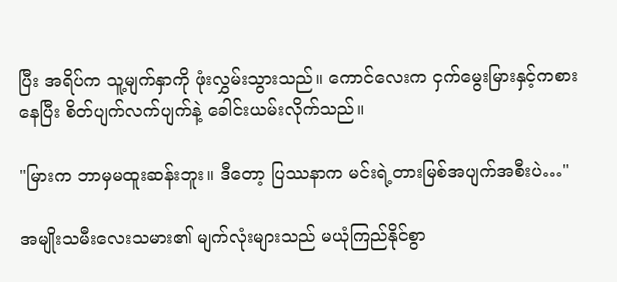ပြီး အရိပ်က သူ့မျက်နှာကို ဖုံးလွှမ်းသွားသည်။ ကောင်လေးက ငှက်မွေးမြားနှင့်ကစားနေပြီး စိတ်ပျက်လက်ပျက်နဲ့ ခေါင်းယမ်းလိုက်သည်။

"မြားက ဘာမှမထူးဆန်းဘူး။ ဒီတော့ ပြဿနာက မင်းရဲ့တားမြစ်အပျက်အစီးပဲ…"

အမျိုးသမီးလေးသမား၏ မျက်လုံးများသည် မယုံကြည်နိုင်စွာ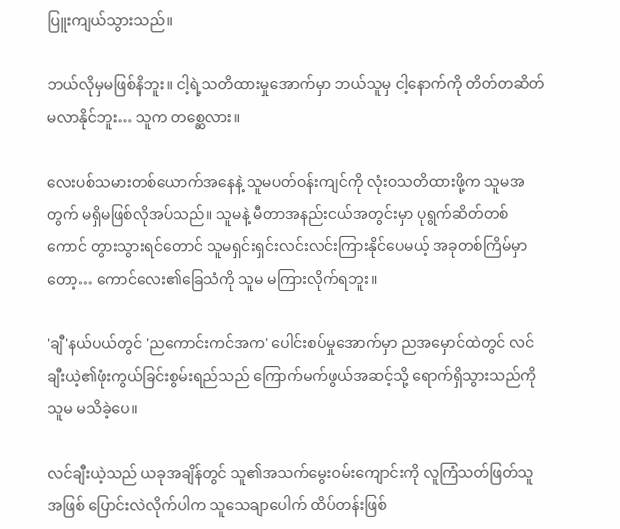ပြူးကျယ်သွားသည်။

ဘယ်လိုမှမဖြစ်နိဘူး။ ငါ့ရဲ့သတိထားမှုအောက်မှာ ဘယ်သူမှ ငါ့နောက်ကို တိတ်တဆိတ် မလာနိုင်ဘူး… သူက တစ္ဆေလား။

လေးပစ်သမားတစ်ယောက်အနေနဲ့ သူမပတ်ဝန်းကျင်ကို လုံးဝသတိထားဖို့က သူမအတွက် မရှိမဖြစ်လိုအပ်သည်။ သူမနဲ့ မီတာအနည်းငယ်အတွင်းမှာ ပုရွက်ဆိတ်တစ်ကောင် တွားသွားရင်တောင် သူမရှင်းရှင်းလင်းလင်းကြားနိုင်ပေမယ့် အခုတစ်ကြိမ်မှာတော့… ကောင်လေး၏ခြေသံကို သူမ မကြားလိုက်ရဘူး။

'ချီ'နယ်ပယ်တွင် 'ညကောင်းကင်အက' ပေါင်းစပ်မှုအောက်မှာ ညအမှောင်ထဲတွင် လင်ချီးယဲ့၏ဖုံးကွယ်ခြင်းစွမ်းရည်သည် ကြောက်မက်ဖွယ်အဆင့်သို့ ရောက်ရှိသွားသည်ကို သူမ မသိခဲ့ပေ။

လင်ချီးယဲ့သည် ယခုအချိန်တွင် သူ၏အသက်မွေးဝမ်းကျောင်းကို လူကြံသတ်ဖြတ်သူအဖြစ် ပြောင်းလဲလိုက်ပါက သူသေချာပေါက် ထိပ်တန်းဖြစ်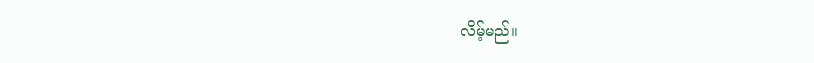လိမ့်မည်။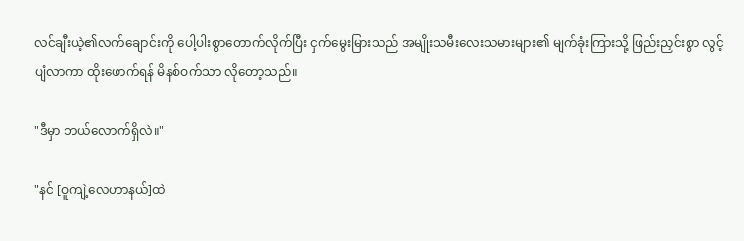လင်ချီးယဲ့၏လက်ချောင်းကို ပေါ့ပါးစွာတောက်လိုက်ပြီး ငှက်မွေးမြားသည် အမျိုးသမီးလေးသမားများ၏ မျက်ခုံးကြားသို့ ဖြည်းညှင်းစွာ လွင့်ပျံလာကာ ထိုးဖောက်ရန် မိနစ်ဝက်သာ လိုတော့သည်။

"ဒီမှာ ဘယ်လောက်ရှိလဲ။"

"နင် [ဝူကျဲ့လေဟာနယ်]ထဲ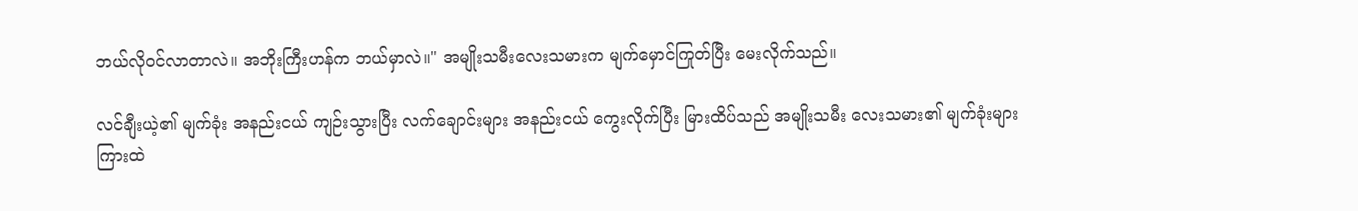ဘယ်လိုဝင်လာတာလဲ။ အဘိုးကြီးဟန်က ဘယ်မှာလဲ။" အမျိုးသမီးလေးသမားက မျက်မှောင်ကြုတ်ပြီး မေးလိုက်သည်။

လင်ချီးယဲ့၏ မျက်ခုံး အနည်းငယ် ကျဉ်းသွားပြီး လက်ချောင်းများ အနည်းငယ် ကွေးလိုက်ပြီး မြားထိပ်သည် အမျိုးသမီး လေးသမား၏ မျက်ခုံးများကြားထဲ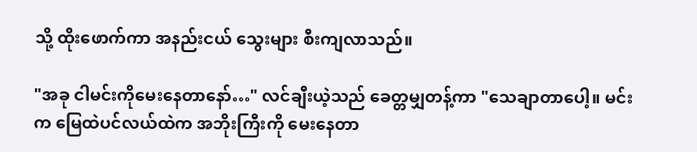သို့ ထိုးဖောက်ကာ အနည်းငယ် သွေးများ စီးကျလာသည်။

"အခု ငါမင်းကိုမေးနေတာနော်…" လင်ချီးယဲ့သည် ခေတ္တမျှတန့်ကာ "သေချာတာပေါ့။ မင်းက မြေထဲပင်လယ်ထဲက အဘိုးကြီးကို မေးနေတာ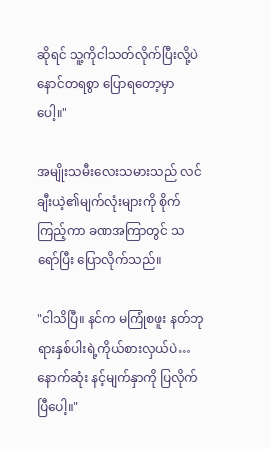ဆိုရင် သူ့ကိုငါသတ်လိုက်ပြီးလို့ပဲ နောင်တရစွာ ပြောရတော့မှာပေါ့။"

အမျိုးသမီးလေးသမားသည် လင်ချီးယဲ့၏မျက်လုံးများကို စိုက်ကြည့်ကာ ခဏအကြာတွင် သရော်ပြီး ပြောလိုက်သည်။

"ငါသိပြီ။ နင်က မကြုံစဖူး နတ်ဘုရားနှစ်ပါးရဲ့ကိုယ်စားလှယ်ပဲ… နောက်ဆုံး နင့်မျက်နှာကို ပြလိုက်ပြီပေါ့။"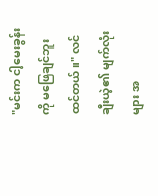"မင်းက ငါ့မေးခွန်းကို မဖြေချင်ဘူးထင်တယ်။" လင်ချီးယဲ့၏ မျက်လုံးများ အ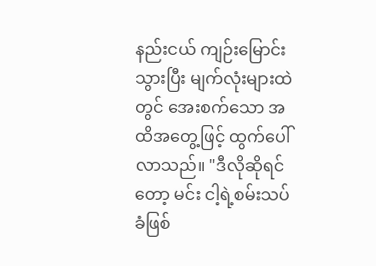နည်းငယ် ကျဉ်းမြောင်းသွားပြီး မျက်လုံးများထဲတွင် အေးစက်သော အထိအတွေ့ဖြင့် ထွက်ပေါ်လာသည်။ "ဒီလိုဆိုရင်တော့ မင်း ငါ့ရဲ့စမ်းသပ်ခံဖြစ်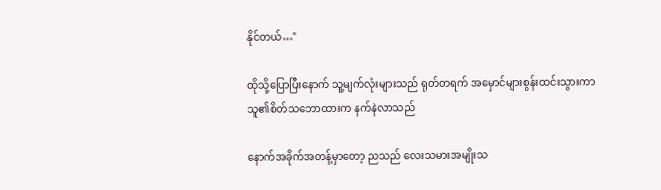နိုင်တယ်…"

ထိုသို့ပြောပြီးနောက် သူ့မျက်လုံးများသည် ရုတ်တရက် အမှောင်များစွန်းထင်းသွားကာ သူ၏စိတ်သဘောထားက နက်နဲလာသည်

နောက်အခိုက်အတန့်မှာတော့ ညသည် လေးသမားအမျိုးသ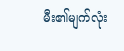မီး၏မျက်လုံး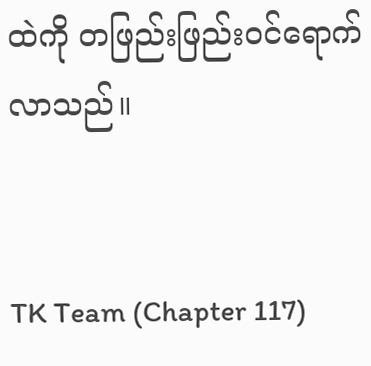ထဲကို တဖြည်းဖြည်းဝင်ရောက်လာသည်။


TK Team (Chapter 117)